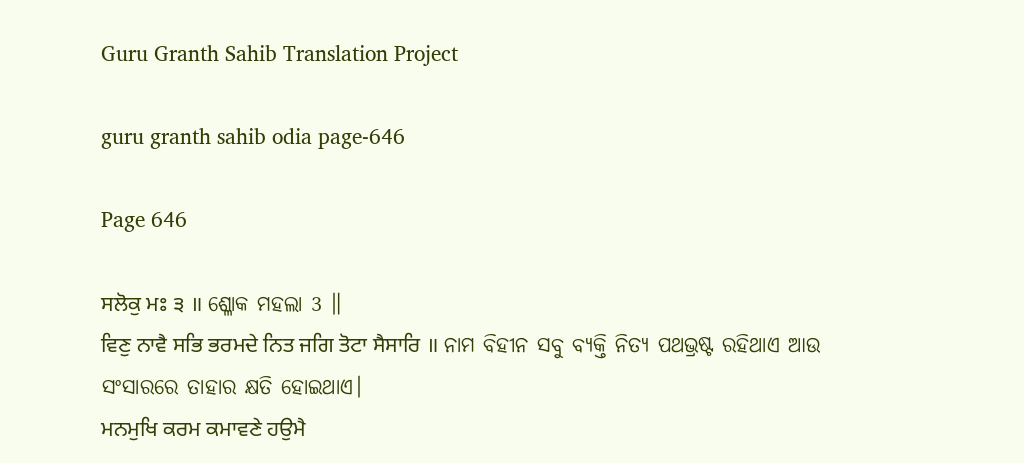Guru Granth Sahib Translation Project

guru granth sahib odia page-646

Page 646

ਸਲੋਕੁ ਮਃ ੩ ॥ ଶ୍ଳୋକ ମହଲା 3 ॥
ਵਿਣੁ ਨਾਵੈ ਸਭਿ ਭਰਮਦੇ ਨਿਤ ਜਗਿ ਤੋਟਾ ਸੈਸਾਰਿ ॥ ନାମ ବିହୀନ ସବୁ ବ୍ୟକ୍ତି ନିତ୍ୟ ପଥଭ୍ରଷ୍ଟ ରହିଥାଏ ଆଉ ସଂସାରରେ ତାହାର କ୍ଷତି ହୋଇଥାଏ।
ਮਨਮੁਖਿ ਕਰਮ ਕਮਾਵਣੇ ਹਉਮੈ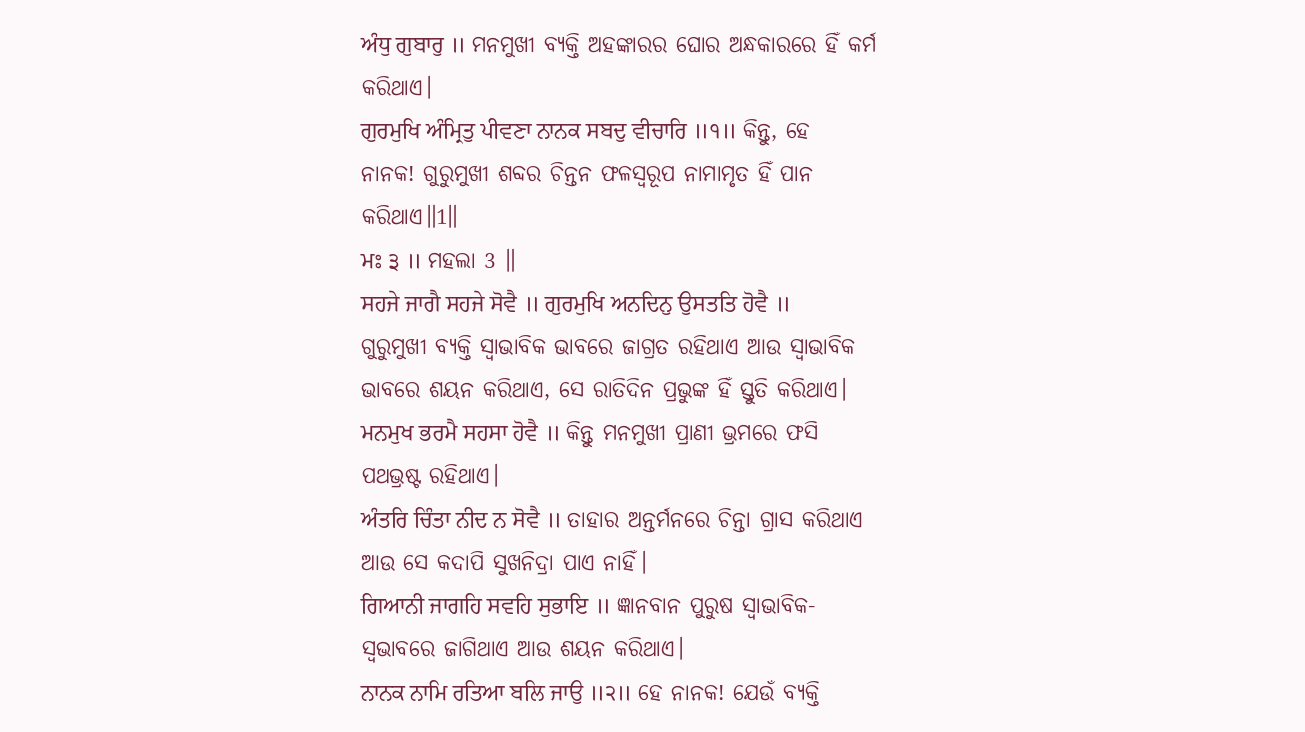ਅੰਧੁ ਗੁਬਾਰੁ ॥ ମନମୁଖୀ ବ୍ୟକ୍ତି ଅହଙ୍କାରର ଘୋର ଅନ୍ଧକାରରେ ହିଁ କର୍ମ କରିଥାଏ।
ਗੁਰਮੁਖਿ ਅੰਮ੍ਰਿਤੁ ਪੀਵਣਾ ਨਾਨਕ ਸਬਦੁ ਵੀਚਾਰਿ ॥੧॥ କିନ୍ତୁ, ହେ ନାନକ! ଗୁରୁମୁଖୀ ଶବ୍ଦର ଚିନ୍ତନ ଫଳସ୍ଵରୂପ ନାମାମୃତ ହିଁ ପାନ କରିଥାଏ॥1॥
ਮਃ ੩ ॥ ମହଲା 3 ॥
ਸਹਜੇ ਜਾਗੈ ਸਹਜੇ ਸੋਵੈ ॥ ਗੁਰਮੁਖਿ ਅਨਦਿਨੁ ਉਸਤਤਿ ਹੋਵੈ ॥ ଗୁରୁମୁଖୀ ବ୍ୟକ୍ତି ସ୍ଵାଭାବିକ ଭାବରେ ଜାଗ୍ରତ ରହିଥାଏ ଆଉ ସ୍ଵାଭାବିକ ଭାବରେ ଶୟନ କରିଥାଏ, ସେ ରାତିଦିନ ପ୍ରଭୁଙ୍କ ହିଁ ସ୍ତୁତି କରିଥାଏ।
ਮਨਮੁਖ ਭਰਮੈ ਸਹਸਾ ਹੋਵੈ ॥ କିନ୍ତୁ ମନମୁଖୀ ପ୍ରାଣୀ ଭ୍ରମରେ ଫସି ପଥଭ୍ରଷ୍ଟ ରହିଥାଏ।
ਅੰਤਰਿ ਚਿੰਤਾ ਨੀਦ ਨ ਸੋਵੈ ॥ ତାହାର ଅନ୍ତର୍ମନରେ ଚିନ୍ତା ଗ୍ରାସ କରିଥାଏ ଆଉ ସେ କଦାପି ସୁଖନିଦ୍ରା ପାଏ ନାହିଁ।
ਗਿਆਨੀ ਜਾਗਹਿ ਸਵਹਿ ਸੁਭਾਇ ॥ ଜ୍ଞାନବାନ ପୁରୁଷ ସ୍ଵାଭାବିକ-ସ୍ବଭାବରେ ଜାଗିଥାଏ ଆଉ ଶୟନ କରିଥାଏ।
ਨਾਨਕ ਨਾਮਿ ਰਤਿਆ ਬਲਿ ਜਾਉ ॥੨॥ ହେ ନାନକ! ଯେଉଁ ବ୍ୟକ୍ତି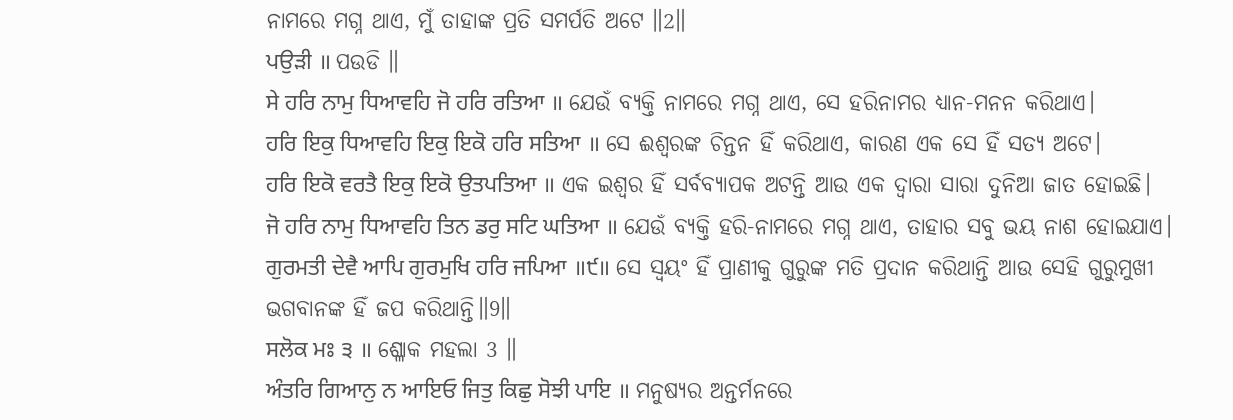ନାମରେ ମଗ୍ନ ଥାଏ, ମୁଁ ତାହାଙ୍କ ପ୍ରତି ସମର୍ପତି ଅଟେ ॥2॥
ਪਉੜੀ ॥ ପଉଡି ॥
ਸੇ ਹਰਿ ਨਾਮੁ ਧਿਆਵਹਿ ਜੋ ਹਰਿ ਰਤਿਆ ॥ ଯେଉଁ ବ୍ୟକ୍ତି ନାମରେ ମଗ୍ନ ଥାଏ, ସେ ହରିନାମର ଧ୍ୟାନ-ମନନ କରିଥାଏ।
ਹਰਿ ਇਕੁ ਧਿਆਵਹਿ ਇਕੁ ਇਕੋ ਹਰਿ ਸਤਿਆ ॥ ସେ ଈଶ୍ଵରଙ୍କ ଚିନ୍ତନ ହିଁ କରିଥାଏ, କାରଣ ଏକ ସେ ହିଁ ସତ୍ୟ ଅଟେ।
ਹਰਿ ਇਕੋ ਵਰਤੈ ਇਕੁ ਇਕੋ ਉਤਪਤਿਆ ॥ ଏକ ଇଶ୍ଵର ହିଁ ସର୍ବବ୍ୟାପକ ଅଟନ୍ତି ଆଉ ଏକ ଦ୍ଵାରା ସାରା ଦୁନିଆ ଜାତ ହୋଇଛି।
ਜੋ ਹਰਿ ਨਾਮੁ ਧਿਆਵਹਿ ਤਿਨ ਡਰੁ ਸਟਿ ਘਤਿਆ ॥ ଯେଉଁ ବ୍ୟକ୍ତି ହରି-ନାମରେ ମଗ୍ନ ଥାଏ, ତାହାର ସବୁ ଭୟ ନାଶ ହୋଇଯାଏ।
ਗੁਰਮਤੀ ਦੇਵੈ ਆਪਿ ਗੁਰਮੁਖਿ ਹਰਿ ਜਪਿਆ ॥੯॥ ସେ ସ୍ଵୟଂ ହିଁ ପ୍ରାଣୀକୁ ଗୁରୁଙ୍କ ମତି ପ୍ରଦାନ କରିଥାନ୍ତି ଆଉ ସେହି ଗୁରୁମୁଖୀ ଭଗବାନଙ୍କ ହିଁ ଜପ କରିଥାନ୍ତି॥9॥
ਸਲੋਕ ਮਃ ੩ ॥ ଶ୍ଳୋକ ମହଲା 3 ॥
ਅੰਤਰਿ ਗਿਆਨੁ ਨ ਆਇਓ ਜਿਤੁ ਕਿਛੁ ਸੋਝੀ ਪਾਇ ॥ ମନୁଷ୍ୟର ଅନ୍ତର୍ମନରେ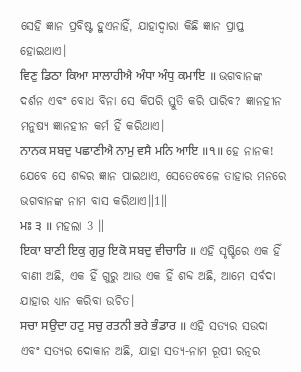ସେହି ଜ୍ଞାନ ପ୍ରବିଷ୍ଟ ହୁଏନାହିଁ, ଯାହାଦ୍ୱାରା କିଛି ଜ୍ଞାନ ପ୍ରାପ୍ତ ହୋଇଥାଏ।
ਵਿਣੁ ਡਿਠਾ ਕਿਆ ਸਾਲਾਹੀਐ ਅੰਧਾ ਅੰਧੁ ਕਮਾਇ ॥ ଭଗବାନଙ୍କ ଦର୍ଶନ ଏବଂ ବୋଧ ବିନା ସେ କିପରି ସ୍ତୁତି କରି ପାରିବ? ଜ୍ଞାନହୀନ ମନୁଷ୍ୟ ଜ୍ଞାନହୀନ କର୍ମ ହିଁ କରିଥାଏ।
ਨਾਨਕ ਸਬਦੁ ਪਛਾਣੀਐ ਨਾਮੁ ਵਸੈ ਮਨਿ ਆਇ ॥੧॥ ହେ ନାନକ! ଯେବେ ସେ ଶବ୍ଦର ଜ୍ଞାନ ପାଇଥାଏ, ସେତେବେଳେ ତାହାର ମନରେ ଭଗବାନଙ୍କ ନାମ ବାସ କରିଥାଏ॥1॥
ਮਃ ੩ ॥ ମହଲା 3 ॥
ਇਕਾ ਬਾਣੀ ਇਕੁ ਗੁਰੁ ਇਕੋ ਸਬਦੁ ਵੀਚਾਰਿ ॥ ଏହି ସୃଷ୍ଟିରେ ଏକ ହିଁ ବାଣୀ ଅଛି, ଏକ ହିଁ ଗୁରୁ ଆଉ ଏକ ହିଁ ଶବ୍ଦ ଅଛି, ଆମେ ସର୍ବଦା ଯାହାର ଧ୍ୟାନ କରିବା ଉଚିତ।
ਸਚਾ ਸਉਦਾ ਹਟੁ ਸਚੁ ਰਤਨੀ ਭਰੇ ਭੰਡਾਰ ॥ ଏହି ସତ୍ୟର ସଉଦା ଏବଂ ସତ୍ୟର ଦୋକାନ ଅଛି, ଯାହା ସତ୍ୟ-ନାମ ରୂପୀ ରତ୍ନର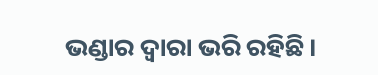ଭଣ୍ଡାର ଦ୍ଵାରା ଭରି ରହିଛି।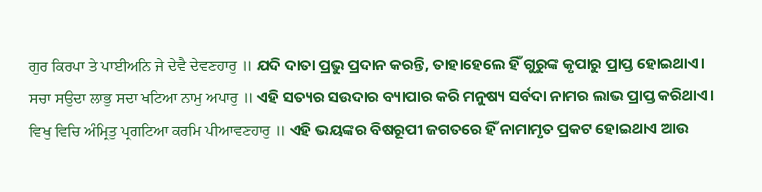ਗੁਰ ਕਿਰਪਾ ਤੇ ਪਾਈਅਨਿ ਜੇ ਦੇਵੈ ਦੇਵਣਹਾਰੁ ॥ ଯଦି ଦାତା ପ୍ରଭୁ ପ୍ରଦାନ କରନ୍ତି, ତାହାହେଲେ ହିଁ ଗୁରୁଙ୍କ କୃପାରୁ ପ୍ରାପ୍ତ ହୋଇଥାଏ।
ਸਚਾ ਸਉਦਾ ਲਾਭੁ ਸਦਾ ਖਟਿਆ ਨਾਮੁ ਅਪਾਰੁ ॥ ଏହି ସତ୍ୟର ସଉଦାର ବ୍ୟାପାର କରି ମନୁଷ୍ୟ ସର୍ବଦା ନାମର ଲାଭ ପ୍ରାପ୍ତ କରିଥାଏ।
ਵਿਖੁ ਵਿਚਿ ਅੰਮ੍ਰਿਤੁ ਪ੍ਰਗਟਿਆ ਕਰਮਿ ਪੀਆਵਣਹਾਰੁ ॥ ଏହି ଭୟଙ୍କର ବିଷରୂପୀ ଜଗତରେ ହିଁ ନାମାମୃତ ପ୍ରକଟ ହୋଇଥାଏ ଆଉ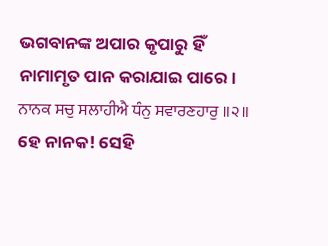ଭଗବାନଙ୍କ ଅପାର କୃପାରୁ ହିଁ ନାମାମୃତ ପାନ କରାଯାଇ ପାରେ।
ਨਾਨਕ ਸਚੁ ਸਲਾਹੀਐ ਧੰਨੁ ਸਵਾਰਣਹਾਰੁ ॥੨॥ ହେ ନାନକ! ସେହି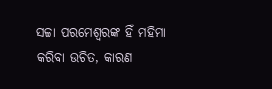ସଚ୍ଚା ପରମେଶ୍ଵରଙ୍କ ହିଁ ମହିମା କରିବା ଉଚିତ, କାରଣ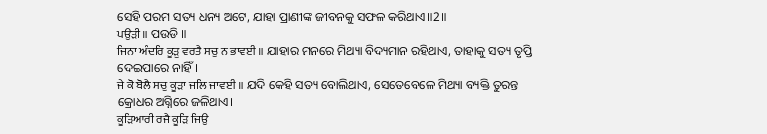ସେହି ପରମ ସତ୍ୟ ଧନ୍ୟ ଅଟେ, ଯାହା ପ୍ରାଣୀଙ୍କ ଜୀବନକୁ ସଫଳ କରିଥାଏ॥2॥
ਪਉੜੀ ॥ ପଉଡି ॥
ਜਿਨਾ ਅੰਦਰਿ ਕੂੜੁ ਵਰਤੈ ਸਚੁ ਨ ਭਾਵਈ ॥ ଯାହାର ମନରେ ମିଥ୍ୟା ବିଦ୍ୟମାନ ରହିଥାଏ, ତାହାକୁ ସତ୍ୟ ତୃପ୍ତି ଦେଇପାରେ ନାହିଁ।
ਜੇ ਕੋ ਬੋਲੈ ਸਚੁ ਕੂੜਾ ਜਲਿ ਜਾਵਈ ॥ ଯଦି କେହି ସତ୍ୟ ବୋଲିଥାଏ, ସେତେବେଳେ ମିଥ୍ୟା ବ୍ୟକ୍ତି ତୁରନ୍ତ କ୍ରୋଧର ଅଗ୍ନିରେ ଜଳିଥାଏ।
ਕੂੜਿਆਰੀ ਰਜੈ ਕੂੜਿ ਜਿਉ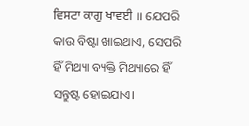ਵਿਸਟਾ ਕਾਗੁ ਖਾਵਈ ॥ ଯେପରି କାଉ ବିଷ୍ଟା ଖାଇଥାଏ, ସେପରି ହିଁ ମିଥ୍ୟା ବ୍ୟକ୍ତି ମିଥ୍ୟାରେ ହିଁ ସନ୍ତୁଷ୍ଟ ହୋଇଯାଏ।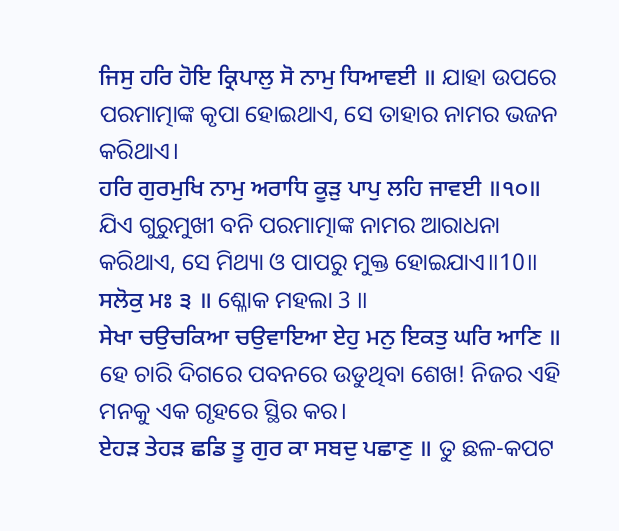ਜਿਸੁ ਹਰਿ ਹੋਇ ਕ੍ਰਿਪਾਲੁ ਸੋ ਨਾਮੁ ਧਿਆਵਈ ॥ ଯାହା ଉପରେ ପରମାତ୍ମାଙ୍କ କୃପା ହୋଇଥାଏ, ସେ ତାହାର ନାମର ଭଜନ କରିଥାଏ।
ਹਰਿ ਗੁਰਮੁਖਿ ਨਾਮੁ ਅਰਾਧਿ ਕੂੜੁ ਪਾਪੁ ਲਹਿ ਜਾਵਈ ॥੧੦॥ ଯିଏ ଗୁରୁମୁଖୀ ବନି ପରମାତ୍ମାଙ୍କ ନାମର ଆରାଧନା କରିଥାଏ, ସେ ମିଥ୍ୟା ଓ ପାପରୁ ମୁକ୍ତ ହୋଇଯାଏ॥10॥
ਸਲੋਕੁ ਮਃ ੩ ॥ ଶ୍ଳୋକ ମହଲା 3 ॥
ਸੇਖਾ ਚਉਚਕਿਆ ਚਉਵਾਇਆ ਏਹੁ ਮਨੁ ਇਕਤੁ ਘਰਿ ਆਣਿ ॥ ହେ ଚାରି ଦିଗରେ ପବନରେ ଉଡୁଥିବା ଶେଖ! ନିଜର ଏହି ମନକୁ ଏକ ଗୃହରେ ସ୍ଥିର କର।
ਏਹੜ ਤੇਹੜ ਛਡਿ ਤੂ ਗੁਰ ਕਾ ਸਬਦੁ ਪਛਾਣੁ ॥ ତୁ ଛଳ-କପଟ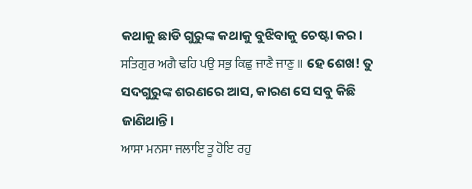କଥାକୁ ଛାଡି ଗୁରୁଙ୍କ କଥାକୁ ବୁଝିବାକୁ ଚେଷ୍ଟା କର।
ਸਤਿਗੁਰ ਅਗੈ ਢਹਿ ਪਉ ਸਭੁ ਕਿਛੁ ਜਾਣੈ ਜਾਣੁ ॥ ହେ ଶେଖ! ତୁ ସଦଗୁରୁଙ୍କ ଶରଣରେ ଆସ, କାରଣ ସେ ସବୁ କିଛି ଜାଣିଥାନ୍ତି।
ਆਸਾ ਮਨਸਾ ਜਲਾਇ ਤੂ ਹੋਇ ਰਹੁ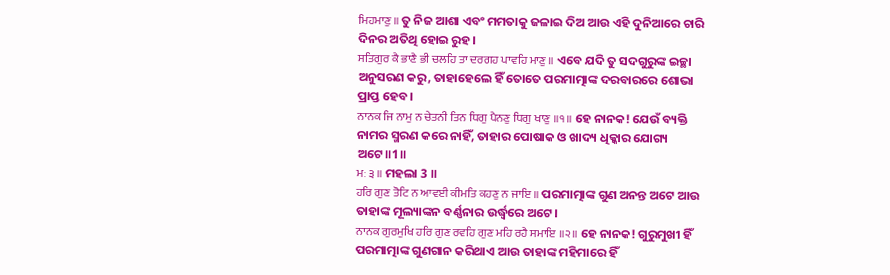ਮਿਹਮਾਣੁ ॥ ତୁ ନିଜ ଆଶା ଏବଂ ମମତାକୁ ଜଳାଇ ଦିଅ ଆଉ ଏହି ଦୁନିଆରେ ଚାରି ଦିନର ଅତିଥି ହୋଇ ରୁହ।
ਸਤਿਗੁਰ ਕੈ ਭਾਣੈ ਭੀ ਚਲਹਿ ਤਾ ਦਰਗਹ ਪਾਵਹਿ ਮਾਣੁ ॥ ଏବେ ଯଦି ତୁ ସଦଗୁରୁଙ୍କ ଇଚ୍ଛା ଅନୁସରଣ କରୁ, ତାହାହେଲେ ହିଁ ତୋତେ ପରମାତ୍ମାଙ୍କ ଦରବାରରେ ଶୋଭା ପ୍ରାପ୍ତ ହେବ।
ਨਾਨਕ ਜਿ ਨਾਮੁ ਨ ਚੇਤਨੀ ਤਿਨ ਧਿਗੁ ਪੈਨਣੁ ਧਿਗੁ ਖਾਣੁ ॥੧॥ ହେ ନାନକ! ଯେଉଁ ବ୍ୟକ୍ତି ନାମର ସ୍ମରଣ କରେ ନାହିଁ, ତାହାର ପୋଷାକ ଓ ଖାଦ୍ୟ ଧିକ୍କାର ଯୋଗ୍ୟ ଅଟେ॥1॥
ਮਃ ੩ ॥ ମହଲା 3 ॥
ਹਰਿ ਗੁਣ ਤੋਟਿ ਨ ਆਵਈ ਕੀਮਤਿ ਕਹਣੁ ਨ ਜਾਇ ॥ ପରମାତ୍ମାଙ୍କ ଗୁଣ ଅନନ୍ତ ଅଟେ ଆଉ ତାହାଙ୍କ ମୂଲ୍ୟାଙ୍କନ ବର୍ଣ୍ଣନାର ଉର୍ଦ୍ଧ୍ଵରେ ଅଟେ।
ਨਾਨਕ ਗੁਰਮੁਖਿ ਹਰਿ ਗੁਣ ਰਵਹਿ ਗੁਣ ਮਹਿ ਰਹੈ ਸਮਾਇ ॥੨॥ ହେ ନାନକ! ଗୁରୁମୁଖୀ ହିଁ ପରମାତ୍ମାଙ୍କ ଗୁଣଗାନ କରିଥାଏ ଆଉ ତାହାଙ୍କ ମହିମାରେ ହିଁ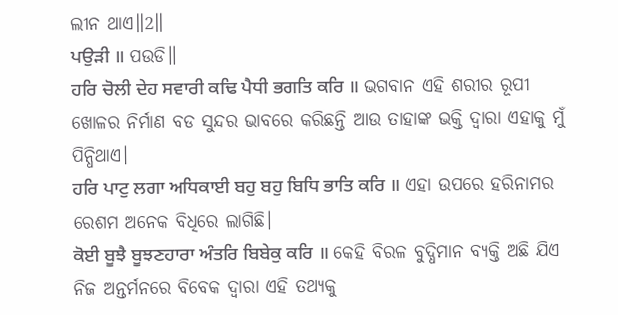ଲୀନ ଥାଏ॥2॥
ਪਉੜੀ ॥ ପଉଡି॥
ਹਰਿ ਚੋਲੀ ਦੇਹ ਸਵਾਰੀ ਕਢਿ ਪੈਧੀ ਭਗਤਿ ਕਰਿ ॥ ଭଗବାନ ଏହି ଶରୀର ରୂପୀ ଖୋଳର ନିର୍ମାଣ ବଡ ସୁନ୍ଦର ଭାବରେ କରିଛନ୍ତି ଆଉ ତାହାଙ୍କ ଭକ୍ତି ଦ୍ଵାରା ଏହାକୁ ମୁଁ ପିନ୍ଧିଥାଏ।
ਹਰਿ ਪਾਟੁ ਲਗਾ ਅਧਿਕਾਈ ਬਹੁ ਬਹੁ ਬਿਧਿ ਭਾਤਿ ਕਰਿ ॥ ଏହା ଉପରେ ହରିନାମର ରେଶମ ଅନେକ ବିଧିରେ ଲାଗିଛି।
ਕੋਈ ਬੂਝੈ ਬੂਝਣਹਾਰਾ ਅੰਤਰਿ ਬਿਬੇਕੁ ਕਰਿ ॥ କେହି ବିରଳ ବୁଦ୍ଧିମାନ ବ୍ୟକ୍ତି ଅଛି ଯିଏ ନିଜ ଅନ୍ତର୍ମନରେ ବିବେକ ଦ୍ଵାରା ଏହି ତଥ୍ୟକୁ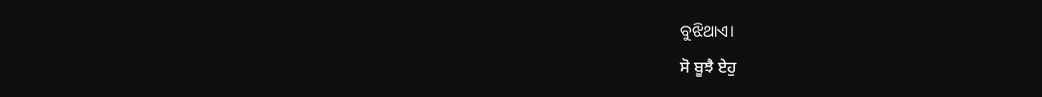ବୁଝିଥାଏ।
ਸੋ ਬੂਝੈ ਏਹੁ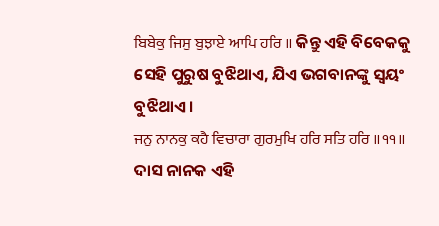ਬਿਬੇਕੁ ਜਿਸੁ ਬੁਝਾਏ ਆਪਿ ਹਰਿ ॥ କିନ୍ତୁ ଏହି ବିବେକକୁ ସେହି ପୁରୁଷ ବୁଝିଥାଏ, ଯିଏ ଭଗବାନଙ୍କୁ ସ୍ଵୟଂ ବୁଝିଥାଏ।
ਜਨੁ ਨਾਨਕੁ ਕਹੈ ਵਿਚਾਰਾ ਗੁਰਮੁਖਿ ਹਰਿ ਸਤਿ ਹਰਿ ॥੧੧॥ ଦାସ ନାନକ ଏହି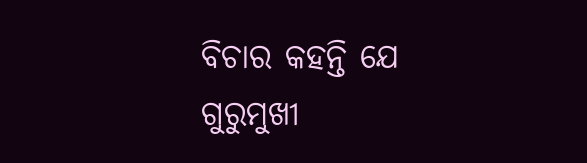ବିଚାର କହନ୍ତି ଯେ ଗୁରୁମୁଖୀ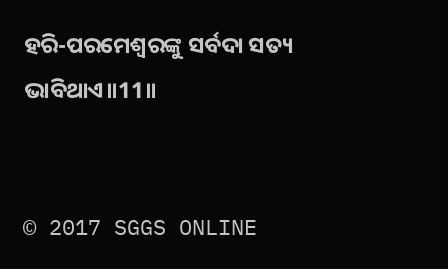ହରି-ପରମେଶ୍ଵରଙ୍କୁ ସର୍ବଦା ସତ୍ୟ ଭାବିଥାଏ॥11॥


© 2017 SGGS ONLINE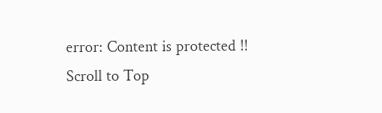error: Content is protected !!
Scroll to Top